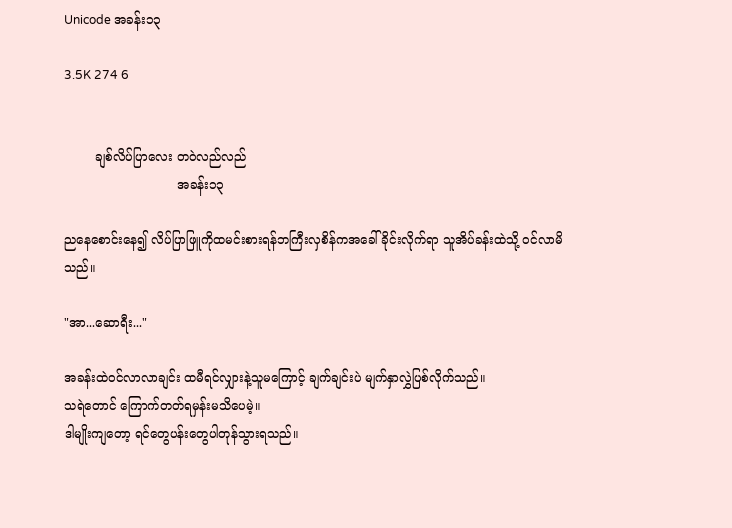Unicode အခန်း၁၃

3.5K 274 6


        ချစ်လိပ်ပြာလေး တဝဲလည်လည်
                             အခန်း၁၃

ညနေစောင်းနေ၍ လိပ်ပြာဖြူကိုထမင်းစားရန်ဘကြီးလှစိန်ကအခေါ်ခိုင်းလိုက်ရာ သူအိပ်ခန်းထဲသို့ ၀င်လာမိသည်။

"အာ...ဆောရီး..."

အခန်းထဲ၀င်လာလာချင်း ထမီရင်လျှားနဲ့သူမကြောင့် ချက်ချင်းပဲ မျက်နှာလွှဲပြစ်လိုက်သည်။
သရဲတောင် ကြောက်တတ်ရမှန်းမသိပေမဲ့။
ဒါမျိုးကျတော့ ရင်တွေပန်းတွေပါတုန်သွားရသည်။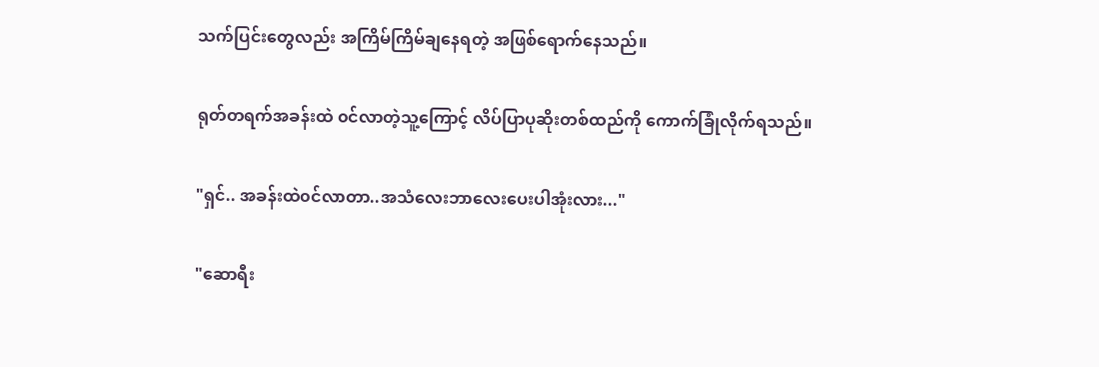သက်ပြင်းတွေလည်း အကြိမ်ကြိမ်ချနေရတဲ့ အဖြစ်ရောက်နေသည်။

ရုတ်တရက်အခန်းထဲ ၀င်လာတဲ့သူ့ကြောင့် လိပ်ပြာပုဆိုးတစ်ထည်ကို ကောက်ခြုံလိုက်ရသည်။

"ရှင်.. အခန်းထဲ၀င်လာတာ..အသံလေးဘာလေးပေးပါအုံးလား..."

"ဆောရီး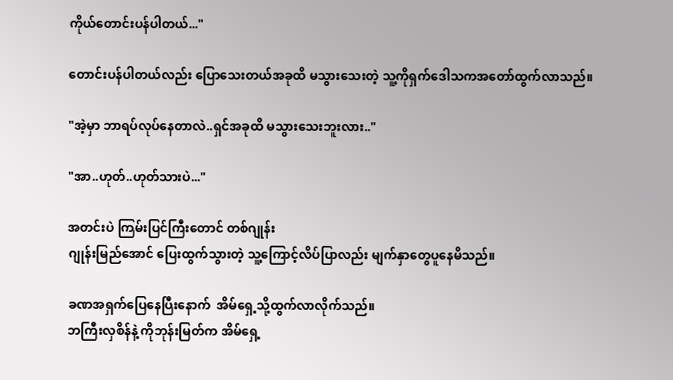ကိုယ်တောင်းပန်ပါတယ်..."

တောင်းပန်ပါတယ်လည်း ပြောသေးတယ်အခုထိ မသွားသေးတဲ့ သူ့ကိုရှက်ဒေါသကအတော်ထွက်လာသည်။

"အဲ့မှာ ဘာရပ်လုပ်နေတာလဲ..ရှင်အခုထိ မသွားသေးဘူးလား.."

"အာ..ဟုတ်..ဟုတ်သားပဲ..."

အတင်းပဲ ကြမ်းပြင်ကြီးတောင် တစ်ဂျုန်း
ဂျုန်းမြည်အောင် ပြေးထွက်သွားတဲ့ သူ့ကြောင့်လိပ်ပြာလည်း မျက်နှာတွေပူနေမိသည်။

ခဏအရှက်ပြေနေပြီးနောက်  အိမ်ရှေ့သို့ထွက်လာလိုက်သည်။
ဘကြီးလှစိန်နဲ့ ကိုဘုန်းမြတ်က အိမ်ရှေ့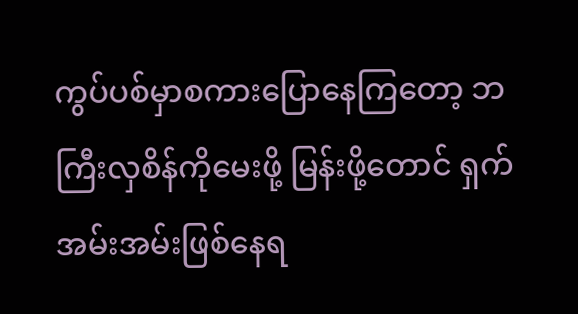ကွပ်ပစ်မှာစကားပြောနေကြတော့ ဘကြီးလှစိန်ကိုမေးဖို့ မြန်းဖို့တောင် ရှက်အမ်းအမ်းဖြစ်နေရ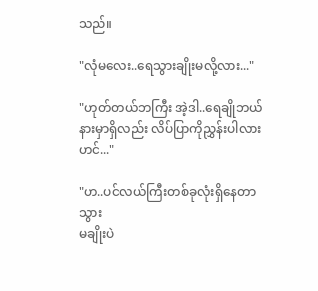သည်။

"လုံမလေး..ရေသွားချိုးမလို့လား..."

"ဟုတ်တယ်ဘကြီး အဲ့ဒါ..ရေချိုဘယ်နားမှာရှိလည်း လိပ်ပြာကိုညွှန်းပါလားဟင်..."

"ဟ..ပင်လယ်ကြီးတစ်ခုလုံးရှိနေတာသွား
မချိုးပဲ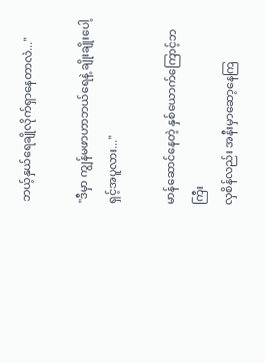ဘယ့်နှယ်ရေချိုလိုက်ရှာနေတာလဲ..."

"ဒီမှာ ကျွန်မဖာဟာဘယ်ရေနဲ့ ချိုးချိုးပေါ့ ရှင့်အပူလား..."

မာန်ဆောင်‌နေတဲ့ နှစ်ယောက်ကြောင့်ဘကြီး
လှစိန်လည်း အနီးမှာဆော့နေကြ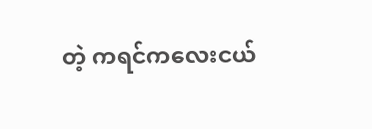တဲ့ ကရင်ကလေးငယ်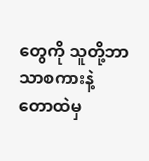တွေကို သူတို့ဘာသာစကားနဲ့
တောထဲမှ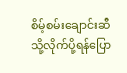စိမ့်စမ်းချောင်းဆီသို့လိုက်ပို့ရန်ပြော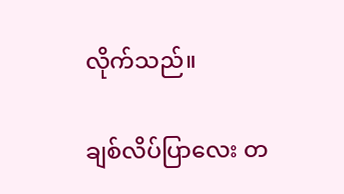လိုက်သည်။

ချစ်လိပ်ပြာလေး တ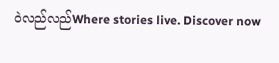ဝဲလည်လည်Where stories live. Discover now